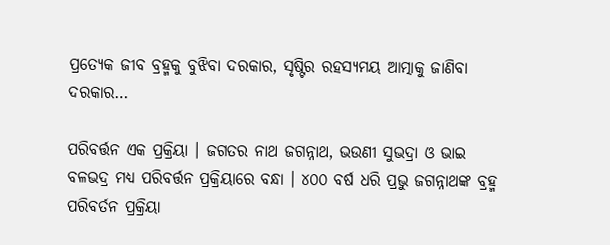ପ୍ରତ୍ୟେକ ଜୀବ ବ୍ରହ୍ମକୁ ବୁଝିବା ଦରକାର, ସୃଷ୍ଟିର ରହସ୍ୟମୟ ଆତ୍ମାକୁ ଜାଣିବା ଦରକାର…

ପରିବର୍ତ୍ତନ ଏକ ପ୍ରକ୍ରିୟା । ଜଗତର ନାଥ ଜଗନ୍ନାଥ, ଭଉଣୀ ସୁଭଦ୍ରା ଓ ଭାଇ ବଳଭଦ୍ର ମଧ୍ୟ ପରିବର୍ତ୍ତନ ପ୍ରକ୍ରିୟାରେ ବନ୍ଧା । ୪୦୦ ବର୍ଷ ଧରି ପ୍ରଭୁ ଜଗନ୍ନାଥଙ୍କ ବ୍ରହ୍ମ ପରିବର୍ତନ ପ୍ରକ୍ରିୟା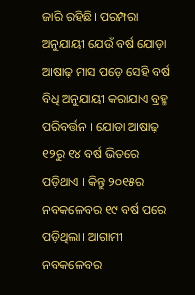ଜାରି ରହିଛି। ପରମ୍ପରା ଅନୁଯାୟୀ ଯେଉଁ ବର୍ଷ ଯୋଡ଼ା ଆଷାଢ଼ ମାସ ପଡ଼େ ସେହି ବର୍ଷ ବିଧି ଅନୁଯାୟୀ କରାଯାଏ ବ୍ରହ୍ମ ପରିବର୍ତ୍ତନ । ଯୋଡା ଆଷାଢ଼ ୧୨ରୁ ୧୪ ବର୍ଷ ଭିତରେ ପଡ଼ିଥାଏ । କିନ୍ତୁ ୨୦୧୫ର ନବକଳେବର ୧୯ ବର୍ଷ ପରେ ପଡ଼ିଥିଲା। ଆଗାମୀ ନବକଳେବର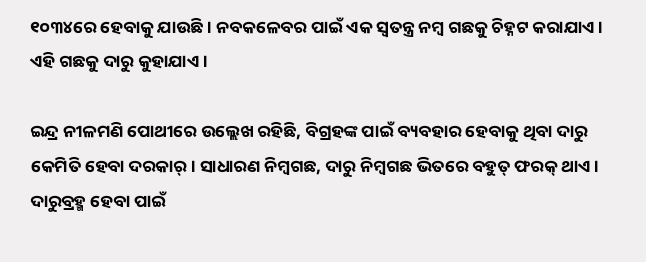୧୦୩୪ରେ ହେବାକୁ ଯାଉଛି । ନବକଳେବର ପାଇଁ ଏକ ସ୍ୱତନ୍ତ୍ର ନମ୍ବ ଗଛକୁ ଚିହ୍ନଟ କରାଯାଏ। ଏହି ଗଛକୁ ଦାରୁ କୁହାଯାଏ ।

ଇନ୍ଦ୍ର ନୀଳମଣି ପୋଥୀରେ ଉଲ୍ଲେଖ ରହିଛି, ବିଗ୍ରହଙ୍କ ପାଇଁ ବ୍ୟବହାର ହେବାକୁ ଥିବା ଦାରୁ କେମିତି ହେବା ଦରକାର୍। ସାଧାରଣ ନିମ୍ବଗଛ, ଦାରୁ ନିମ୍ବଗଛ ଭିତରେ ବହୁତ୍ ଫରକ୍ ଥାଏ। ଦାରୁବ୍ରହ୍ମ ହେବା ପାଇଁ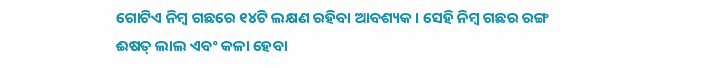ଗୋଟିଏ ନିମ୍ବ ଗଛରେ ୧୪ଟି ଲକ୍ଷଣ ରହିବା ଆବଶ୍ୟକ। ସେହି ନିମ୍ବ ଗଛର ରଙ୍ଗ ଈଷତ୍ ଲାଲ ଏବଂ କଳା ହେବା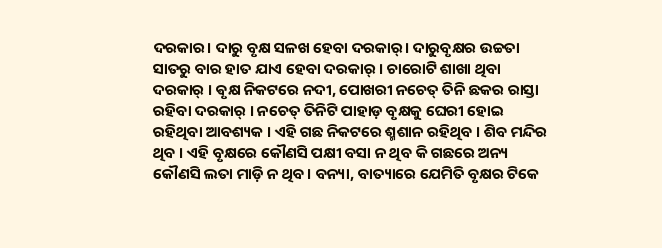ଦରକାର। ଦାରୁ ବୃକ୍ଷ ସଳଖ ହେବା ଦରକାର୍। ଦାରୁବୃକ୍ଷର ଉଚ୍ଚତା ସାତରୁ ବାର ହାତ ଯାଏ ହେବା ଦରକାର୍ । ଚାରୋଟି ଶାଖା ଥିବା ଦରକାର୍ । ଵୃକ୍ଷ ନିକଟରେ ନଦୀ, ପୋଖରୀ ନଚେତ୍ ତିନି ଛକର ରାସ୍ତା ରହିବା ଦରକାର୍ । ନଚେତ୍ ତିନିଟି ପାହାଡ଼ ବୃକ୍ଷକୁ ଘେରୀ ହୋଇ ରହିଥିବା ଆବଶ୍ୟକ । ଏହି ଗଛ ନିକଟରେ ଶ୍ମଶାନ ରହିଥିବ । ଶିବ ମନ୍ଦିର ଥିବ । ଏହି ବୃକ୍ଷରେ କୌଣସି ପକ୍ଷୀ ବସା ନ ଥିବ କି ଗଛରେ ଅନ୍ୟ କୌଣସି ଲତା ମାଡ଼ି ନ ଥିବ। ବନ୍ୟା, ବାତ୍ୟାରେ ଯେମିତି ବୃକ୍ଷର ଟିକେ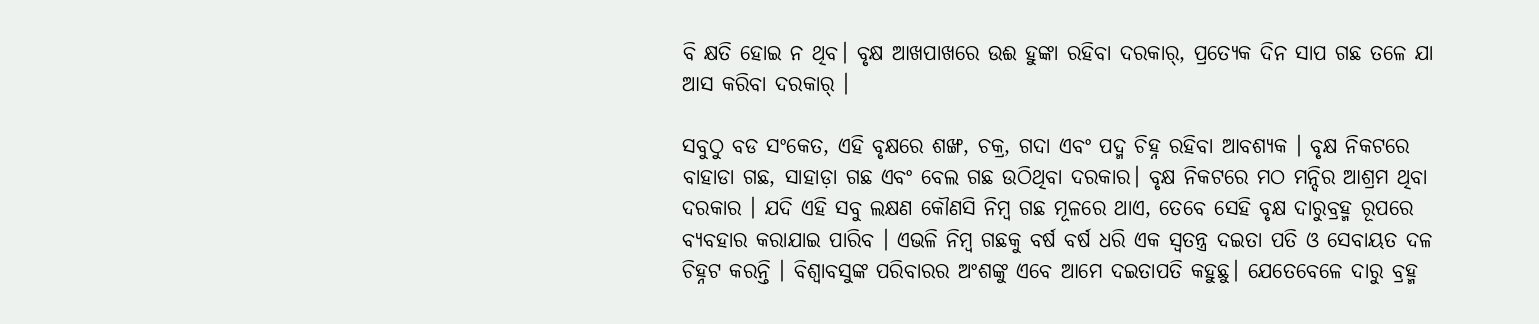ବି କ୍ଷତି ହୋଇ ନ ଥିବ। ବୃକ୍ଷ ଆଖପାଖରେ ଉଈ ହୁଙ୍କା ରହିବା ଦରକାର୍, ପ୍ରତ୍ୟେକ ଦିନ ସାପ ଗଛ ତଳେ ଯା ଆସ କରିବା ଦରକାର୍ ।

ସବୁଠୁ ବଡ ସଂକେତ, ଏହି ବୃକ୍ଷରେ ଶଙ୍ଖ, ଚକ୍ର, ଗଦା ଏବଂ ପଦ୍ମ ଚିହ୍ନ ରହିବା ଆବଶ୍ୟକ । ବୃକ୍ଷ ନିକଟରେ ବାହାଡା ଗଛ, ସାହାଡ଼ା ଗଛ ଏବଂ ବେଲ ଗଛ ଉଠିଥିବା ଦରକାର। ବୃକ୍ଷ ନିକଟରେ ମଠ ମନ୍ଦିର ଆଶ୍ରମ ଥିବା ଦରକାର । ଯଦି ଏହି ସବୁ ଲକ୍ଷଣ କୌଣସି ନିମ୍ବ ଗଛ ମୂଳରେ ଥାଏ, ତେବେ ସେହି ବୃକ୍ଷ ଦାରୁବ୍ରହ୍ମ ରୂପରେ ବ୍ୟବହାର କରାଯାଇ ପାରିବ । ଏଭଳି ନିମ୍ବ ଗଛକୁ ବର୍ଷ ବର୍ଷ ଧରି ଏକ ସ୍ଵତନ୍ତ୍ର ଦଇତା ପତି ଓ ସେବାୟତ ଦଳ ଚିହ୍ନଟ କରନ୍ତି । ବିଶ୍ଵାବସୁଙ୍କ ପରିବାରର ଅଂଶଙ୍କୁ ଏବେ ଆମେ ଦଇତାପତି କହୁଛୁ। ଯେତେବେଳେ ଦାରୁ ବ୍ରହ୍ମ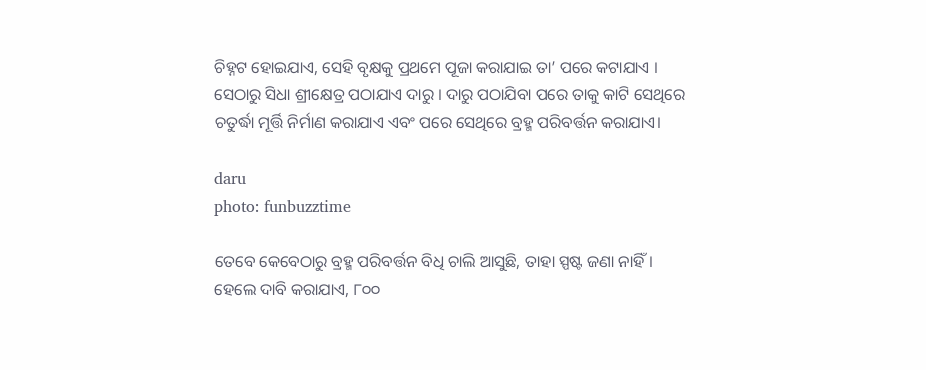ଚିହ୍ନଟ ହୋଇଯାଏ, ସେହି ବୃକ୍ଷକୁ ପ୍ରଥମେ ପୂଜା କରାଯାଇ ତା’ ପରେ କଟାଯାଏ । ସେଠାରୁ ସିଧା ଶ୍ରୀକ୍ଷେତ୍ର ପଠାଯାଏ ଦାରୁ । ଦାରୁ ପଠାଯିବା ପରେ ତାକୁ କାଟି ସେଥିରେ ଚତୁର୍ଦ୍ଧା ମୂର୍ତ୍ତି ନିର୍ମାଣ କରାଯାଏ ଏବଂ ପରେ ସେଥିରେ ବ୍ରହ୍ମ ପରିବର୍ତ୍ତନ କରାଯାଏ।

daru
photo: funbuzztime

ତେବେ କେବେଠାରୁ ବ୍ରହ୍ମ ପରିବର୍ତ୍ତନ ବିଧି ଚାଲି ଆସୁଛି, ତାହା ସ୍ପଷ୍ଟ ଜଣା ନାହିଁ। ହେଲେ ଦାବି କରାଯାଏ, ୮୦୦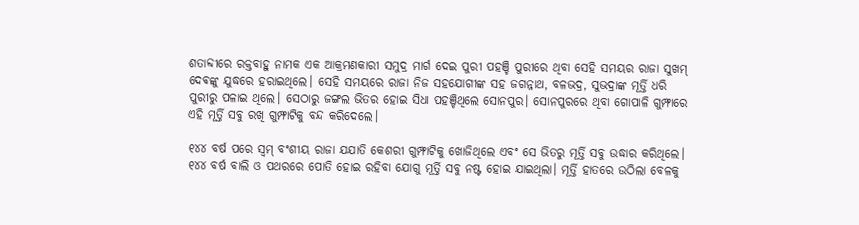ଶତାବ୍ଦୀରେ ରକ୍ତବାହୁ ନାମକ ଏକ ଆକ୍ରମଣକାରୀ ସମୁଦ୍ର ମାର୍ଗ ଦେଇ ପୁରୀ ପହଞ୍ଚି ପୁରୀରେ ଥିବା ସେହି ସମୟର ରାଜା ସୁଖମ୍ ଦେଵଙ୍କୁ ଯୁଦ୍ଧରେ ହରାଇଥିଲେ। ସେହି ସମୟରେ ରାଜା ନିଜ ସହଯୋଗୀଙ୍କ ସହ ଜଗନ୍ନାଥ, ବଳଭଦ୍ର, ସୁଭଦ୍ରାଙ୍କ ମୂର୍ତ୍ତି ଧରି ପୁରୀରୁ ପଳାଇ ଥିଲେ। ସେଠାରୁ ଜଙ୍ଗଲ ଭିତର ହୋଇ ସିଧା ପହଞ୍ଚିଥିଲେ ସୋନପୁର। ସୋନପୁରରେ ଥିବା ଗୋପାଳି ଗୁମ୍ଫାରେ ଏହି ମୂର୍ତ୍ତି ସବୁ ରଖି ଗୁମ୍ଫାଟିକୁ ବନ୍ଦ କରିଦେଲେ।

୧୪୪ ବର୍ଷ ପରେ ସ୍ଵମ୍ ବଂଶୀୟ ରାଜା ଯଯାତି କେଶରୀ ଗୁମ୍ଫାଟିକୁ ଖୋଜିଥିଲେ ଏବଂ ସେ ଭିତରୁ ମୂର୍ତ୍ତି ସବୁ ଉଦ୍ଧାର କରିଥିଲେ। ୧୪୪ ବର୍ଷ ବାଲି ଓ ପଥରରେ ପୋତି ହୋଇ ରହିବା ଯୋଗୁ ମୂର୍ତ୍ତି ସବୁ ନଷ୍ଟ ହୋଇ ଯାଇଥିଲା। ମୂର୍ତ୍ତି ହାତରେ ଉଠିଲା ବେଳକୁ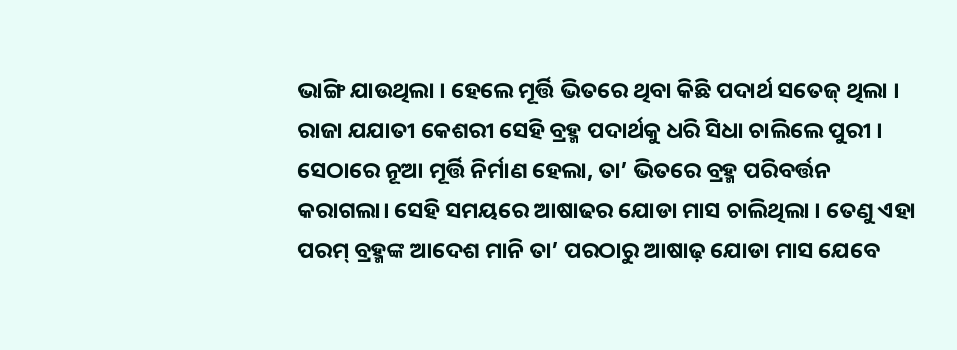ଭାଙ୍ଗି ଯାଉଥିଲା । ହେଲେ ମୂର୍ତ୍ତି ଭିତରେ ଥିବା କିଛି ପଦାର୍ଥ ସତେଜ୍ ଥିଲା । ରାଜା ଯଯାତୀ କେଶରୀ ସେହି ବ୍ରହ୍ମ ପଦାର୍ଥକୁ ଧରି ସିଧା ଚାଲିଲେ ପୁରୀ । ସେଠାରେ ନୂଆ ମୂର୍ତ୍ତି ନିର୍ମାଣ ହେଲା, ତା’ ଭିତରେ ବ୍ରହ୍ମ ପରିବର୍ତ୍ତନ କରାଗଲା। ସେହି ସମୟରେ ଆଷାଢର ଯୋଡା ମାସ ଚାଲିଥିଲା । ତେଣୁ ଏହା ପରମ୍ ବ୍ରହ୍ମଙ୍କ ଆଦେଶ ମାନି ତା’ ପରଠାରୁ ଆଷାଢ଼ ଯୋଡା ମାସ ଯେବେ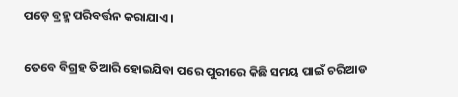ପଡ଼େ ବ୍ରହ୍ମ ପରିବର୍ତ୍ତନ କରାଯାଏ ।

ତେବେ ବିଗ୍ରହ ତିଆରି ହୋଇଯିବା ପରେ ପୁରୀରେ କିଛି ସମୟ ପାଇଁ ଚରିଆଡ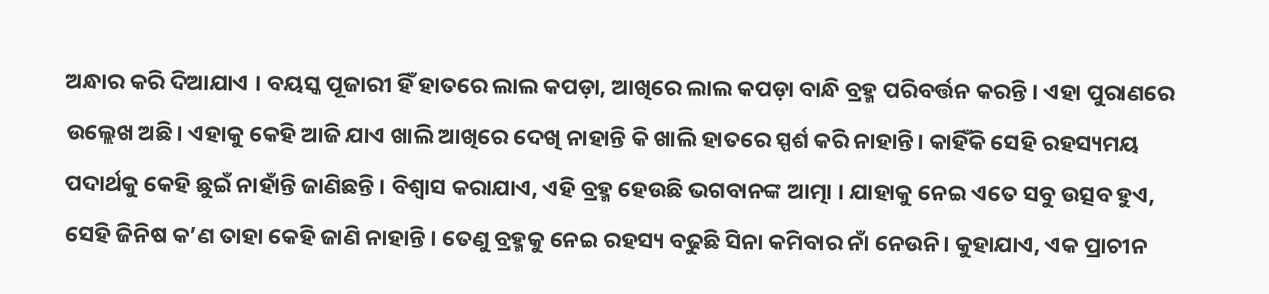ଅନ୍ଧାର କରି ଦିଆଯାଏ । ବୟସ୍କ ପୂଜାରୀ ହିଁ ହାତରେ ଲାଲ କପଡ଼ା, ଆଖିରେ ଲାଲ କପଡ଼ା ବାନ୍ଧି ବ୍ରହ୍ମ ପରିବର୍ତ୍ତନ କରନ୍ତି । ଏହା ପୁରାଣରେ ଉଲ୍ଲେଖ ଅଛି। ଏହାକୁ କେହି ଆଜି ଯାଏ ଖାଲି ଆଖିରେ ଦେଖି ନାହାନ୍ତି କି ଖାଲି ହାତରେ ସ୍ପର୍ଶ କରି ନାହାନ୍ତି। କାହିଁକି ସେହି ରହସ୍ୟମୟ ପଦାର୍ଥକୁ କେହି ଛୁଇଁ ନାହାଁନ୍ତି ଜାଣିଛନ୍ତି । ବିଶ୍ବାସ କରାଯାଏ, ଏହି ବ୍ରହ୍ମ ହେଉଛି ଭଗବାନଙ୍କ ଆତ୍ମା । ଯାହାକୁ ନେଇ ଏତେ ସବୁ ଉତ୍ସବ ହୁଏ, ସେହି ଜିନିଷ କ’ଣ ତାହା କେହି ଜାଣି ନାହାନ୍ତି । ତେଣୁ ବ୍ରହ୍ମକୁ ନେଇ ରହସ୍ୟ ବଢୁଛି ସିନା କମିବାର ନାଁ ନେଉନି। କୁହାଯାଏ, ଏକ ପ୍ରାଚୀନ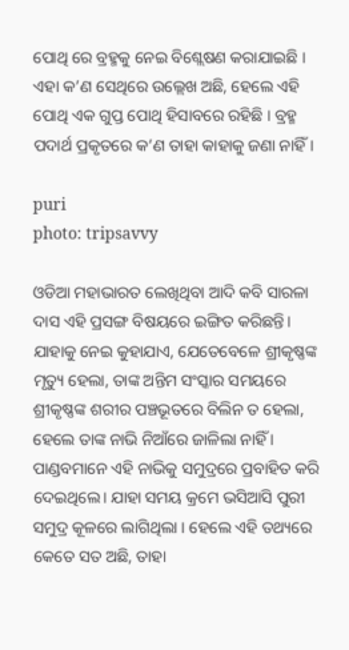ପୋଥି ରେ ବ୍ରହ୍ମକୁ ନେଇ ବିଶ୍ଲେଷଣ କରାଯାଇଛି । ଏହା କ’ଣ ସେଥିରେ ଉଲ୍ଲେଖ ଅଛି, ହେଲେ ଏହି ପୋଥି ଏକ ଗୁପ୍ତ ପୋଥି ହିସାବରେ ରହିଛି । ବ୍ରହ୍ମ ପଦାର୍ଥ ପ୍ରକୃତରେ କ’ଣ ତାହା କାହାକୁ ଜଣା ନାହିଁ।

puri
photo: tripsavvy

ଓଡିଆ ମହାଭାରତ ଲେଖିଥିବା ଆଦି କବି ସାରଳା ଦାସ ଏହି ପ୍ରସଙ୍ଗ ବିଷୟରେ ଇଙ୍ଗିତ କରିଛନ୍ତି। ଯାହାକୁ ନେଇ କୁହାଯାଏ, ଯେତେବେଳେ ଶ୍ରୀକୃଷ୍ଣଙ୍କ ମୃତ୍ୟୁ ହେଲା, ତାଙ୍କ ଅନ୍ତିମ ସଂସ୍କାର ସମୟରେ ଶ୍ରୀକୃଷ୍ଣଙ୍କ ଶରୀର ପଞ୍ଚଭୂତରେ ବିଲିନ ତ ହେଲା, ହେଲେ ତାଙ୍କ ନାଭି ନିଆଁରେ ଜାଳିଲା ନାହିଁ । ପାଣ୍ଡବମାନେ ଏହି ନାଭିକୁ ସମୁଦ୍ରରେ ପ୍ରବାହିତ କରି ଦେଇଥିଲେ। ଯାହା ସମୟ କ୍ରମେ ଭସିଆସି ପୁରୀ ସମୁଦ୍ର କୂଳରେ ଲାଗିଥିଲା । ହେଲେ ଏହି ତଥ୍ୟରେ କେତେ ସତ ଅଛି, ତାହା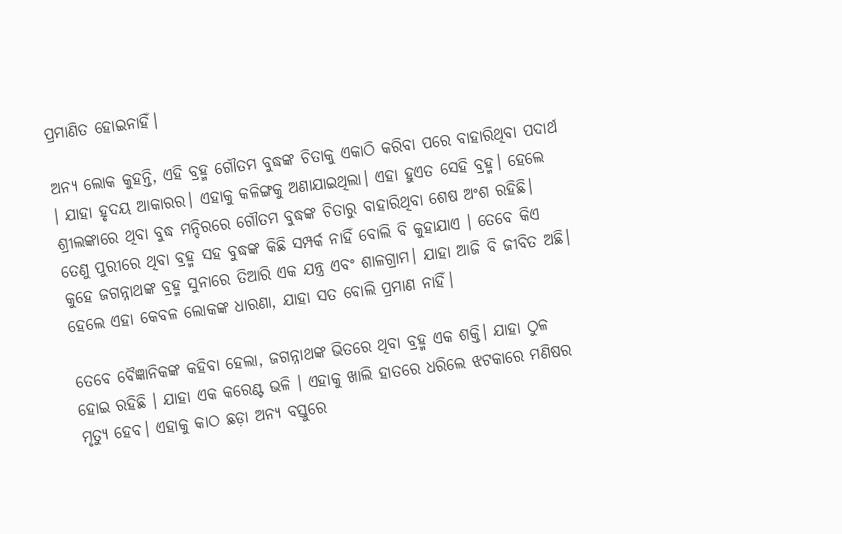ପ୍ରମାଣିତ ହୋଇନାହିଁ।

ଅନ୍ୟ ଲୋକ କୁହନ୍ତି, ଏହି ବ୍ରହ୍ମ ଗୌତମ ବୁଦ୍ଧଙ୍କ ଚିତାକୁ ଏକାଠି କରିବା ପରେ ବାହାରିଥିବା ପଦାର୍ଥ । ଯାହା ହୃଦୟ ଆକାରର। ଏହାକୁ କଳିଙ୍ଗକୁ ଅଣାଯାଇଥିଲା। ଏହା ହୁଏତ ସେହି ବ୍ରହ୍ମ। ହେଲେ ଶ୍ରୀଲଙ୍କାରେ ଥିବା ବୁଦ୍ଧ ମନ୍ଦିରରେ ଗୌତମ ବୁଦ୍ଧଙ୍କ ଚିତାରୁ ବାହାରିଥିବା ଶେଷ ଅଂଶ ରହିଛି। ତେଣୁ ପୁରୀରେ ଥିବା ବ୍ରହ୍ମ ସହ ବୁଦ୍ଧଙ୍କ କିଛି ସମ୍ପର୍କ ନାହିଁ ବୋଲି ବି କୁହାଯାଏ । ତେବେ କିଏ କୁହେ ଜଗନ୍ନାଥଙ୍କ ବ୍ରହ୍ମ ସୁନାରେ ତିଆରି ଏକ ଯନ୍ତ୍ର ଏବଂ ଶାଳଗ୍ରାମ। ଯାହା ଆଜି ବି ଜୀବିତ ଅଛି। ହେଲେ ଏହା କେବଳ ଲୋକଙ୍କ ଧାରଣା, ଯାହା ସତ ବୋଲି ପ୍ରମାଣ ନାହିଁ।

ତେବେ ବୈଜ୍ଞାନିକଙ୍କ କହିବା ହେଲା, ଜଗନ୍ନାଥଙ୍କ ଭିତରେ ଥିବା ବ୍ରହ୍ମ ଏକ ଶକ୍ତି। ଯାହା ଠୁଳ ହୋଇ ରହିଛି । ଯାହା ଏକ କରେଣ୍ଟ ଭଳି । ଏହାକୁ ଖାଲି ହାତରେ ଧରିଲେ ଝଟକାରେ ମଣିଷର ମୃତ୍ୟୁ ହେବ। ଏହାକୁ କାଠ ଛଡ଼ା ଅନ୍ୟ ବସ୍ତୁରେ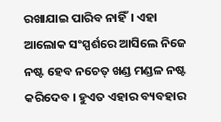ରଖାଯାଇ ପାରିବ ନାହିଁ। ଏହା ଆଲୋକ ସଂସ୍ପର୍ଶରେ ଆସିଲେ ନିଜେ ନଷ୍ଟ ହେବ ନଚେତ୍ ଖଣ୍ଡ ମଣ୍ଡଳ ନଷ୍ଟ କରିଦେବ । ହୁଏତ ଏହାର ବ୍ୟବହାର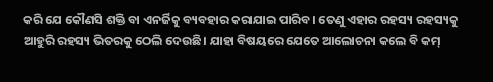କରି ଯେ କୌଣସି ଶକ୍ତି ବା ଏନର୍ଜିକୁ ବ୍ୟବହାର କରାଯାଇ ପାରିବ। ତେଣୁ ଏହାର ରହସ୍ୟ ରହସ୍ୟକୁ ଆହୁରି ରହସ୍ୟ ଭିତରକୁ ଠେଲି ଦେଉଛି। ଯାହା ବିଷୟରେ ଯେତେ ଆଲୋଚନା କଲେ ବି କମ୍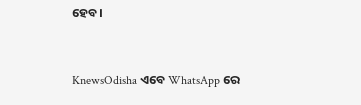ହେବ।


KnewsOdisha ଏବେ WhatsApp ରେ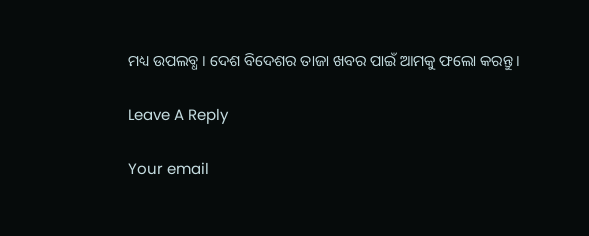ମଧ୍ୟ ଉପଲବ୍ଧ । ଦେଶ ବିଦେଶର ତାଜା ଖବର ପାଇଁ ଆମକୁ ଫଲୋ କରନ୍ତୁ ।

Leave A Reply

Your email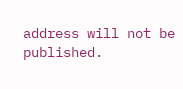address will not be published.